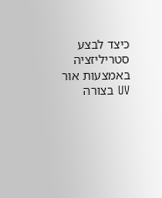כיצד לבצע סטריליזציה באמצעות אור UV בצורה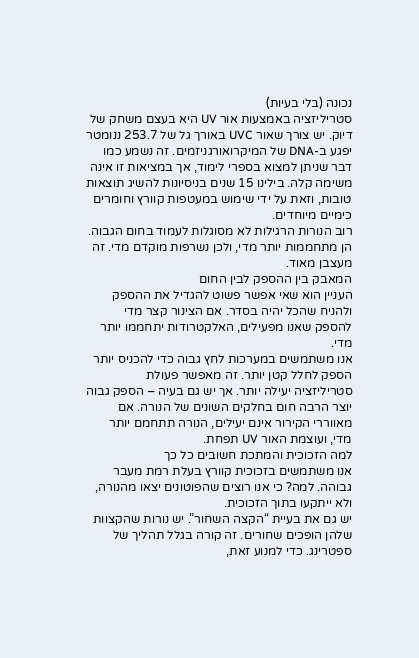נכונה (בלי בעיות)
סטריליזציה באמצעות אור UV היא בעצם משחק של דיוק. יש צורך שאור UVC באורך גל של 253.7 ננומטר יפגע ב-DNA של המיקרואורגניזמים. זה נשמע כמו דבר שניתן למצוא בספרי לימוד, אך במציאות זו אינה משימה קלה. בילינו 15 שנים בניסיונות להשיג תוצאות טובות, וזאת על ידי שימוש במעטפות קוורץ וחומרים כימיים מיוחדים.
רוב הנורות הרגילות לא מסוגלות לעמוד בחום הגבוה. הן מתחממות יותר מדי, ולכן נשרפות מוקדם מדי. זה מעצבן מאוד.
המאבק בין ההספק לבין החום
העניין הוא שאי אפשר פשוט להגדיל את ההספק ולהניח שהכל יהיה בסדר. אם הצינור קצר מדי להספק שאנו מפעילים, האלקטרודות יתחממו יותר מדי.
אנו משתמשים במערכות לחץ גבוה כדי להכניס יותר הספק לחלל קטן יותר. זה מאפשר פעולת סטריליזציה יעילה יותר. אך יש גם בעיה – הספק גבוה יוצר הרבה חום בחלקים השונים של הנורה. אם מאווררי הקירור אינם יעילים, הנורה תתחמם יותר מדי, ועוצמת האור UV תפחת.
למה הזכוכית והמתכת חשובים כל כך
אנו משתמשים בזכוכית קוורץ בעלת רמת מעבר גבוהה. למה? כי אנו רוצים שהפוטונים יצאו מהנורה, ולא ייתקעו בתוך הזכוכית.
יש גם את בעיית “הקצה השחור”. יש נורות שהקצוות שלהן הופכים שחורים. זה קורה בגלל תהליך של ספטרינג. כדי למנוע זאת,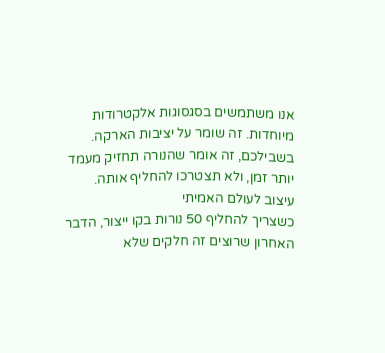אנו משתמשים בסגסוגות אלקטרודות מיוחדות. זה שומר על יציבות הארקה. בשבילכם, זה אומר שהנורה תחזיק מעמד יותר זמן, ולא תצטרכו להחליף אותה.
עיצוב לעולם האמיתי
כשצריך להחליף 50 נורות בקו ייצור, הדבר האחרון שרוצים זה חלקים שלא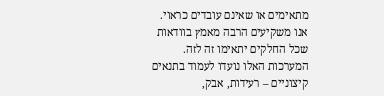מתאימים או שאינם עובדים כראוי.
אנו משקיעים הרבה מאמץ בוודאות שכל החלקים יתאימו זה לזה. המערכות האלו נועדו לעמוד בתנאים קיצוניים – רעידות, אבק,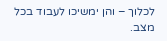לכלוך – והן ימשיכו לעבוד בכל מצב.